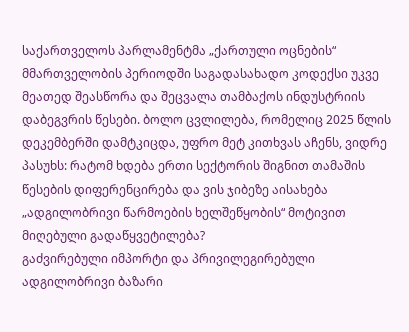საქართველოს პარლამენტმა „ქართული ოცნების“ მმართველობის პერიოდში საგადასახადო კოდექსი უკვე მეათედ შეასწორა და შეცვალა თამბაქოს ინდუსტრიის დაბეგვრის წესები. ბოლო ცვლილება, რომელიც 2025 წლის დეკემბერში დამტკიცდა, უფრო მეტ კითხვას აჩენს, ვიდრე პასუხს: რატომ ხდება ერთი სექტორის შიგნით თამაშის წესების დიფერენცირება და ვის ჯიბეზე აისახება „ადგილობრივი წარმოების ხელშეწყობის“ მოტივით მიღებული გადაწყვეტილება?
გაძვირებული იმპორტი და პრივილეგირებული ადგილობრივი ბაზარი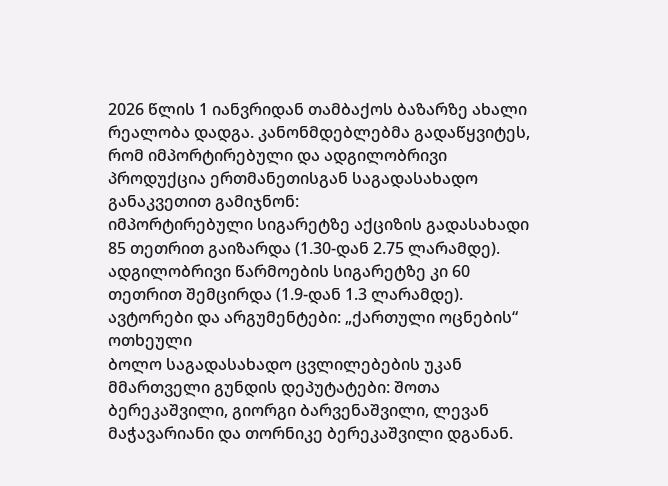2026 წლის 1 იანვრიდან თამბაქოს ბაზარზე ახალი რეალობა დადგა. კანონმდებლებმა გადაწყვიტეს, რომ იმპორტირებული და ადგილობრივი პროდუქცია ერთმანეთისგან საგადასახადო განაკვეთით გამიჯნონ:
იმპორტირებული სიგარეტზე აქციზის გადასახადი 85 თეთრით გაიზარდა (1.30-დან 2.75 ლარამდე). ადგილობრივი წარმოების სიგარეტზე კი 60 თეთრით შემცირდა (1.9-დან 1.3 ლარამდე).
ავტორები და არგუმენტები: „ქართული ოცნების“ ოთხეული
ბოლო საგადასახადო ცვლილებების უკან მმართველი გუნდის დეპუტატები: შოთა ბერეკაშვილი, გიორგი ბარვენაშვილი, ლევან მაჭავარიანი და თორნიკე ბერეკაშვილი დგანან.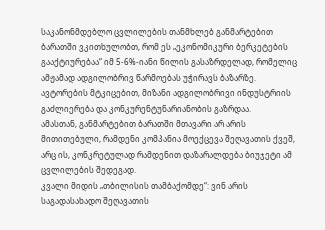საკანონმდებლო ცვლილების თანმხლებ განმარტებით ბარათში ვკითხულობთ, რომ ეს „ეკონომიკური ბერკეტების გააქტიურებაა“ იმ 5-6%-იანი წილის გასაზრდელად, რომელიც ამჟამად ადგილობრივ წარმოებას უჭირავს ბაზარზე. ავტორების მტკიცებით, მიზანი ადგილობრივი ინდუსტრიის გაძლიერება და კონკურენტუნარიანობის გაზრდაა.
ამასთან, განმარტებით ბარათში მთავარი არ არის მითითებული, რამდენი კომპანია მოექცევა შეღავათის ქვეშ, არც ის, კონკრეტულად რამდენით დაზარალდება ბიუჯეტი ამ ცვლილების შედეგად.
კვალი მიდის „თბილისის თამბაქომდე“: ვინ არის საგადასახადო შეღავათის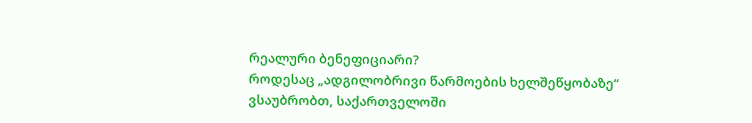რეალური ბენეფიციარი?
როდესაც „ადგილობრივი წარმოების ხელშეწყობაზე“ ვსაუბრობთ, საქართველოში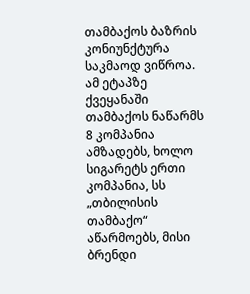თამბაქოს ბაზრის კონიუნქტურა საკმაოდ ვიწროა. ამ ეტაპზე ქვეყანაში თამბაქოს ნაწარმს 8 კომპანია ამზადებს, ხოლო სიგარეტს ერთი კომპანია, სს „თბილისის თამბაქო“ აწარმოებს, მისი ბრენდი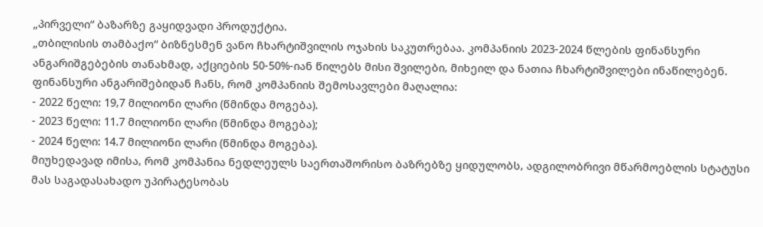„პირველი“ ბაზარზე გაყიდვადი პროდუქტია.
„თბილისის თამბაქო“ ბიზნესმენ ვანო ჩხარტიშვილის ოჯახის საკუთრებაა. კომპანიის 2023-2024 წლების ფინანსური ანგარიშგებების თანახმად, აქციების 50-50%-იან წილებს მისი შვილები, მიხეილ და ნათია ჩხარტიშვილები ინაწილებენ.
ფინანსური ანგარიშებიდან ჩანს, რომ კომპანიის შემოსავლები მაღალია:
- 2022 წელი: 19,7 მილიონი ლარი (წმინდა მოგება).
- 2023 წელი: 11.7 მილიონი ლარი (წმინდა მოგება);
- 2024 წელი: 14.7 მილიონი ლარი (წმინდა მოგება).
მიუხედავად იმისა, რომ კომპანია ნედლეულს საერთაშორისო ბაზრებზე ყიდულობს, ადგილობრივი მწარმოებლის სტატუსი მას საგადასახადო უპირატესობას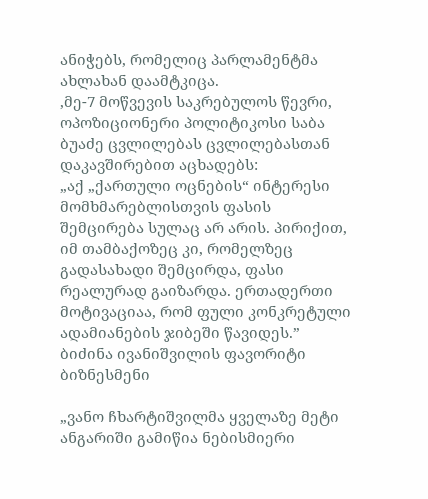ანიჭებს, რომელიც პარლამენტმა ახლახან დაამტკიცა.
,მე-7 მოწვევის საკრებულოს წევრი, ოპოზიციონერი პოლიტიკოსი საბა ბუაძე ცვლილებას ცვლილებასთან დაკავშირებით აცხადებს:
„აქ „ქართული ოცნების“ ინტერესი მომხმარებლისთვის ფასის შემცირება სულაც არ არის. პირიქით, იმ თამბაქოზეც კი, რომელზეც გადასახადი შემცირდა, ფასი რეალურად გაიზარდა. ერთადერთი მოტივაციაა, რომ ფული კონკრეტული ადამიანების ჯიბეში წავიდეს.”
ბიძინა ივანიშვილის ფავორიტი ბიზნესმენი

„ვანო ჩხარტიშვილმა ყველაზე მეტი ანგარიში გამიწია ნებისმიერი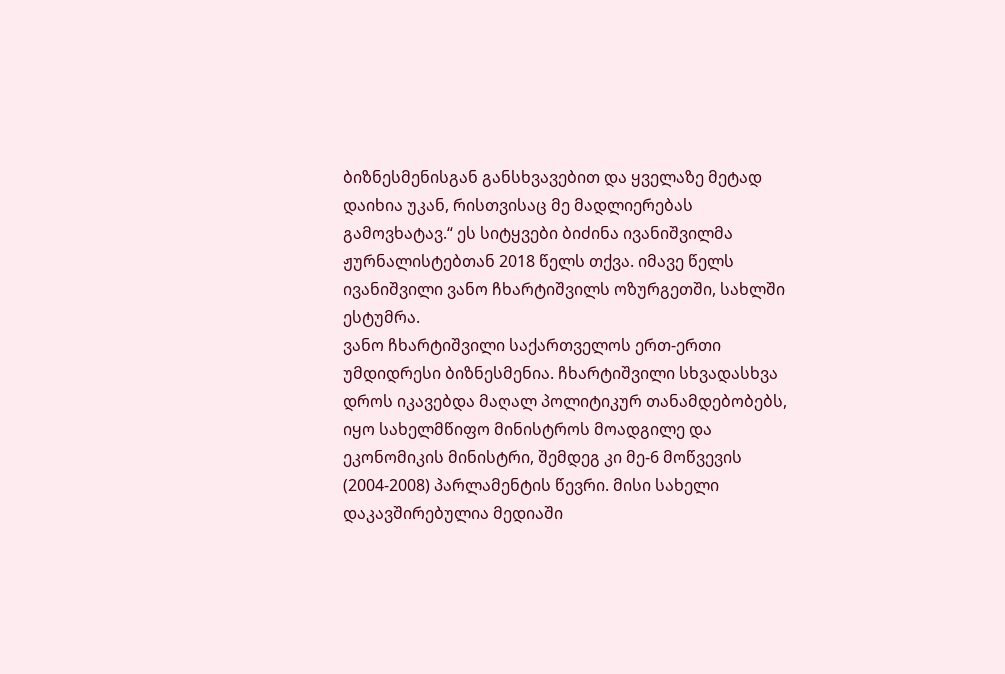ბიზნესმენისგან განსხვავებით და ყველაზე მეტად დაიხია უკან, რისთვისაც მე მადლიერებას გამოვხატავ.“ ეს სიტყვები ბიძინა ივანიშვილმა ჟურნალისტებთან 2018 წელს თქვა. იმავე წელს ივანიშვილი ვანო ჩხარტიშვილს ოზურგეთში, სახლში ესტუმრა.
ვანო ჩხარტიშვილი საქართველოს ერთ-ერთი უმდიდრესი ბიზნესმენია. ჩხარტიშვილი სხვადასხვა დროს იკავებდა მაღალ პოლიტიკურ თანამდებობებს, იყო სახელმწიფო მინისტროს მოადგილე და ეკონომიკის მინისტრი, შემდეგ კი მე-6 მოწვევის (2004-2008) პარლამენტის წევრი. მისი სახელი დაკავშირებულია მედიაში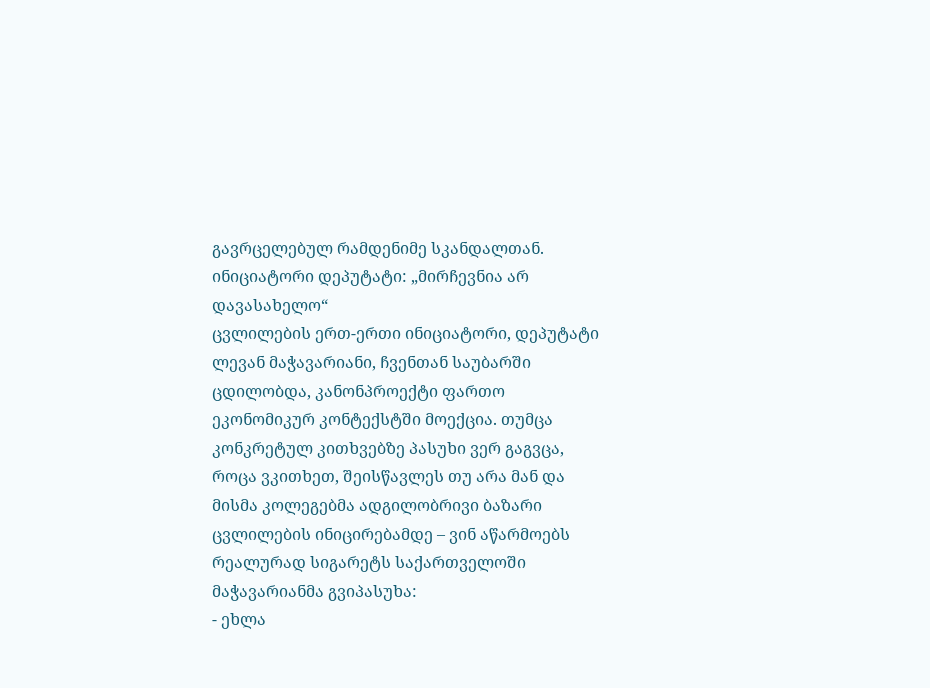გავრცელებულ რამდენიმე სკანდალთან.
ინიციატორი დეპუტატი: „მირჩევნია არ დავასახელო“
ცვლილების ერთ-ერთი ინიციატორი, დეპუტატი ლევან მაჭავარიანი, ჩვენთან საუბარში ცდილობდა, კანონპროექტი ფართო ეკონომიკურ კონტექსტში მოექცია. თუმცა კონკრეტულ კითხვებზე პასუხი ვერ გაგვცა,
როცა ვკითხეთ, შეისწავლეს თუ არა მან და მისმა კოლეგებმა ადგილობრივი ბაზარი ცვლილების ინიცირებამდე – ვინ აწარმოებს რეალურად სიგარეტს საქართველოში მაჭავარიანმა გვიპასუხა:
- ეხლა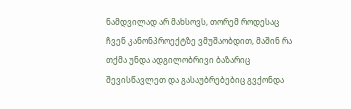ნამდვილად არ მახსოვს, თორემ როდესაც ჩვენ კანონპროექტზე ვმუშაობდით, მაშინ რა თქმა უნდა ადგილობრივი ბაზარიც შევისწავლეთ და გასაუბრებებიც გვქონდა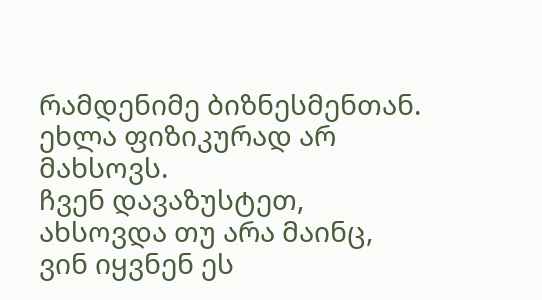რამდენიმე ბიზნესმენთან. ეხლა ფიზიკურად არ მახსოვს.
ჩვენ დავაზუსტეთ, ახსოვდა თუ არა მაინც, ვინ იყვნენ ეს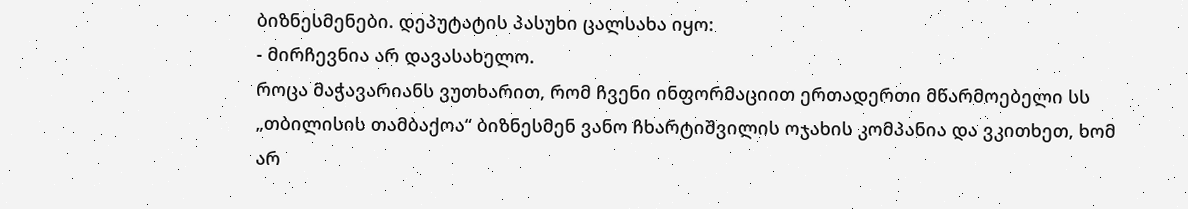ბიზნესმენები. დეპუტატის პასუხი ცალსახა იყო:
- მირჩევნია არ დავასახელო.
როცა მაჭავარიანს ვუთხარით, რომ ჩვენი ინფორმაციით ერთადერთი მწარმოებელი სს „თბილისის თამბაქოა“ ბიზნესმენ ვანო ჩხარტიშვილის ოჯახის კომპანია და ვკითხეთ, ხომ არ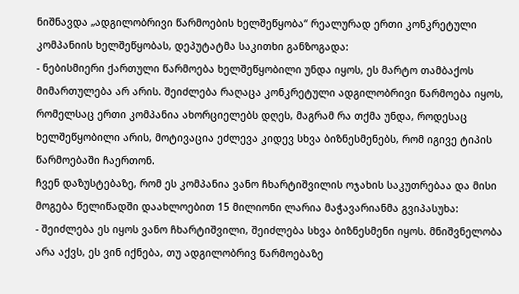ნიშნავდა „ადგილობრივი წარმოების ხელშეწყობა“ რეალურად ერთი კონკრეტული კომპანიის ხელშეწყობას, დეპუტატმა საკითხი განზოგადა:
- ნებისმიერი ქართული წარმოება ხელშეწყობილი უნდა იყოს, ეს მარტო თამბაქოს მიმართულება არ არის. შეიძლება რაღაცა კონკრეტული ადგილობრივი წარმოება იყოს, რომელსაც ერთი კომპანია ახორციელებს დღეს, მაგრამ რა თქმა უნდა, როდესაც ხელშეწყობილი არის, მოტივაცია ეძლევა კიდევ სხვა ბიზნესმენებს, რომ იგივე ტიპის წარმოებაში ჩაერთონ.
ჩვენ დაზუსტებაზე, რომ ეს კომპანია ვანო ჩხარტიშვილის ოჯახის საკუთრებაა და მისი მოგება წელიწადში დაახლოებით 15 მილიონი ლარია მაჭავარიანმა გვიპასუხა:
- შეიძლება ეს იყოს ვანო ჩხარტიშვილი, შეიძლება სხვა ბიზნესმენი იყოს. მნიშვნელობა არა აქვს, ეს ვინ იქნება, თუ ადგილობრივ წარმოებაზე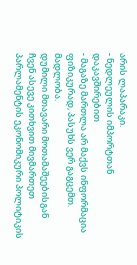არის ლაპარაკი.
- ნედლეულის იმპორტთან დაკავშირებით
- მაგაზე მართლა არ მაქვს ინფორმაცია ფიზიკურად, პასუხს ვერ გაგცემთ. მადლობა.
დუმილი მთავარი მოთამაშეებისგან
ჩვენ ასევე კითხვით მივმართეთ პარლამენტის ეკონომიკური პოლიტიკის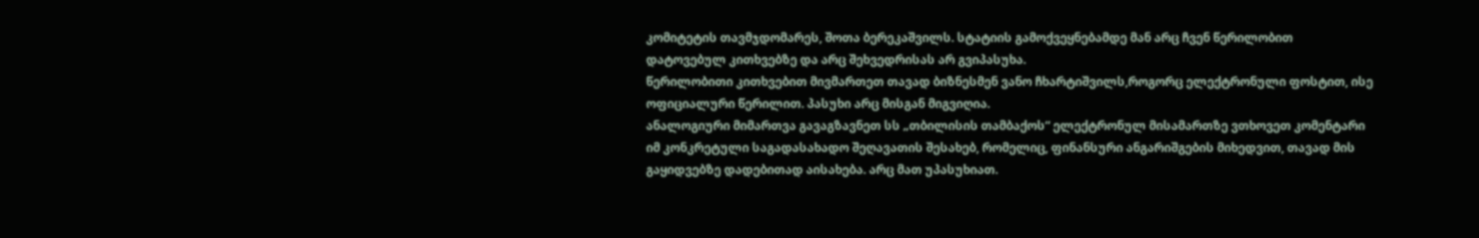კომიტეტის თავმჯდომარეს, შოთა ბერეკაშვილს. სტატიის გამოქვეყნებამდე მან არც ჩვენ წერილობით დატოვებულ კითხვებზე და არც შეხვედრისას არ გვიპასუხა.
წერილობითი კითხვებით მივმართეთ თავად ბიზნესმენ ვანო ჩხარტიშვილს,როგორც ელექტრონული ფოსტით, ისე ოფიციალური წერილით. პასუხი არც მისგან მიგვიღია.
ანალოგიური მიმართვა გავაგზავნეთ სს „თბილისის თამბაქოს“ ელექტრონულ მისამართზე ვთხოვეთ კომენტარი იმ კონკრეტული საგადასახადო შეღავათის შესახებ, რომელიც, ფინანსური ანგარიშგების მიხედვით, თავად მის გაყიდვებზე დადებითად აისახება. არც მათ უპასუხიათ.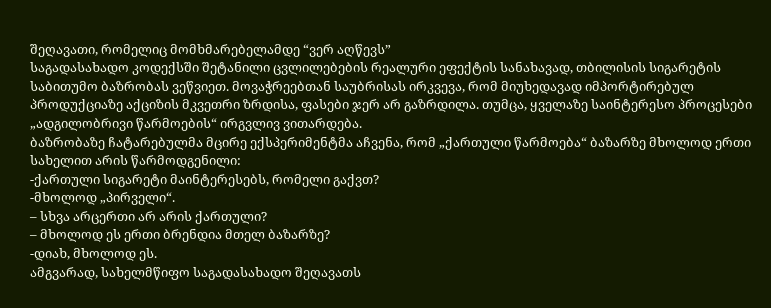შეღავათი, რომელიც მომხმარებელამდე “ვერ აღწევს”
საგადასახადო კოდექსში შეტანილი ცვლილებების რეალური ეფექტის სანახავად, თბილისის სიგარეტის საბითუმო ბაზრობას ვეწვიეთ. მოვაჭრეებთან საუბრისას ირკვევა, რომ მიუხედავად იმპორტირებულ პროდუქციაზე აქციზის მკვეთრი ზრდისა, ფასები ჯერ არ გაზრდილა. თუმცა, ყველაზე საინტერესო პროცესები „ადგილობრივი წარმოების“ ირგვლივ ვითარდება.
ბაზრობაზე ჩატარებულმა მცირე ექსპერიმენტმა აჩვენა, რომ „ქართული წარმოება“ ბაზარზე მხოლოდ ერთი სახელით არის წარმოდგენილი:
-ქართული სიგარეტი მაინტერესებს, რომელი გაქვთ?
-მხოლოდ „პირველი“.
– სხვა არცერთი არ არის ქართული?
– მხოლოდ ეს ერთი ბრენდია მთელ ბაზარზე?
-დიახ, მხოლოდ ეს.
ამგვარად, სახელმწიფო საგადასახადო შეღავათს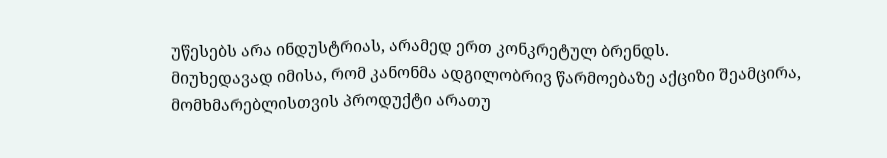უწესებს არა ინდუსტრიას, არამედ ერთ კონკრეტულ ბრენდს.
მიუხედავად იმისა, რომ კანონმა ადგილობრივ წარმოებაზე აქციზი შეამცირა, მომხმარებლისთვის პროდუქტი არათუ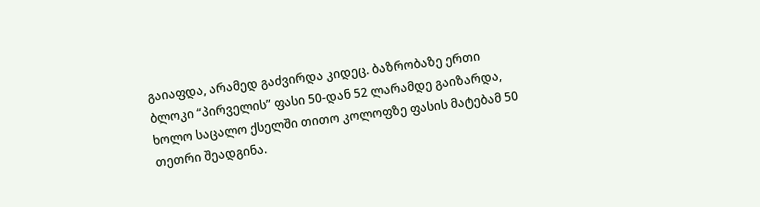გაიაფდა, არამედ გაძვირდა კიდეც. ბაზრობაზე ერთი ბლოკი “პირველის” ფასი 50-დან 52 ლარამდე გაიზარდა, ხოლო საცალო ქსელში თითო კოლოფზე ფასის მატებამ 50 თეთრი შეადგინა.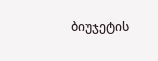ბიუჯეტის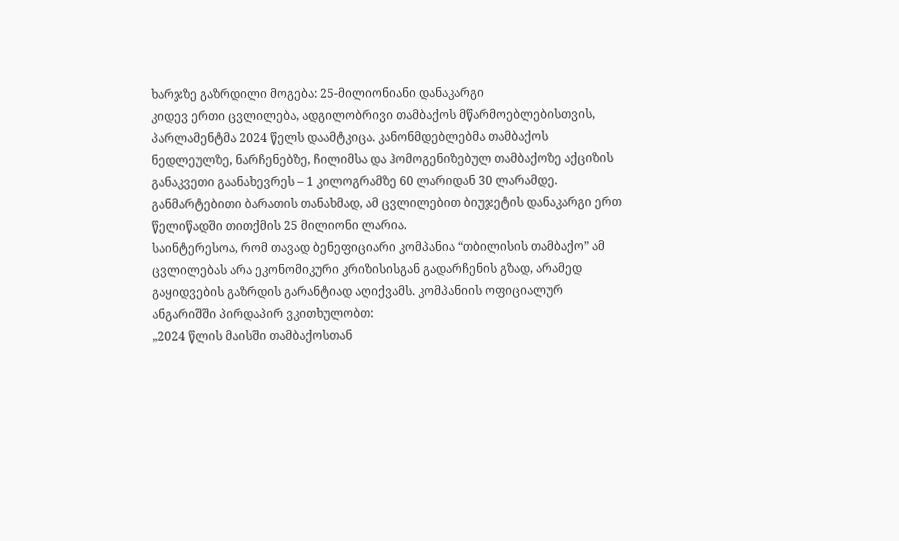ხარჯზე გაზრდილი მოგება: 25-მილიონიანი დანაკარგი
კიდევ ერთი ცვლილება, ადგილობრივი თამბაქოს მწარმოებლებისთვის, პარლამენტმა 2024 წელს დაამტკიცა. კანონმდებლებმა თამბაქოს ნედლეულზე, ნარჩენებზე, ჩილიმსა და ჰომოგენიზებულ თამბაქოზე აქციზის განაკვეთი გაანახევრეს – 1 კილოგრამზე 60 ლარიდან 30 ლარამდე.
განმარტებითი ბარათის თანახმად, ამ ცვლილებით ბიუჯეტის დანაკარგი ერთ წელიწადში თითქმის 25 მილიონი ლარია.
საინტერესოა, რომ თავად ბენეფიციარი კომპანია “თბილისის თამბაქო” ამ ცვლილებას არა ეკონომიკური კრიზისისგან გადარჩენის გზად, არამედ გაყიდვების გაზრდის გარანტიად აღიქვამს. კომპანიის ოფიციალურ ანგარიშში პირდაპირ ვკითხულობთ:
„2024 წლის მაისში თამბაქოსთან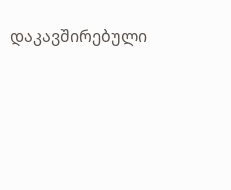დაკავშირებული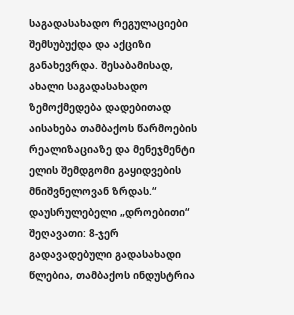საგადასახადო რეგულაციები შემსუბუქდა და აქციზი განახევრდა. შესაბამისად, ახალი საგადასახადო ზემოქმედება დადებითად აისახება თამბაქოს წარმოების რეალიზაციაზე და მენეჯმენტი ელის შემდგომი გაყიდვების მნიშვნელოვან ზრდას.“
დაუსრულებელი „დროებითი“ შეღავათი: 8-ჯერ გადავადებული გადასახადი
წლებია, თამბაქოს ინდუსტრია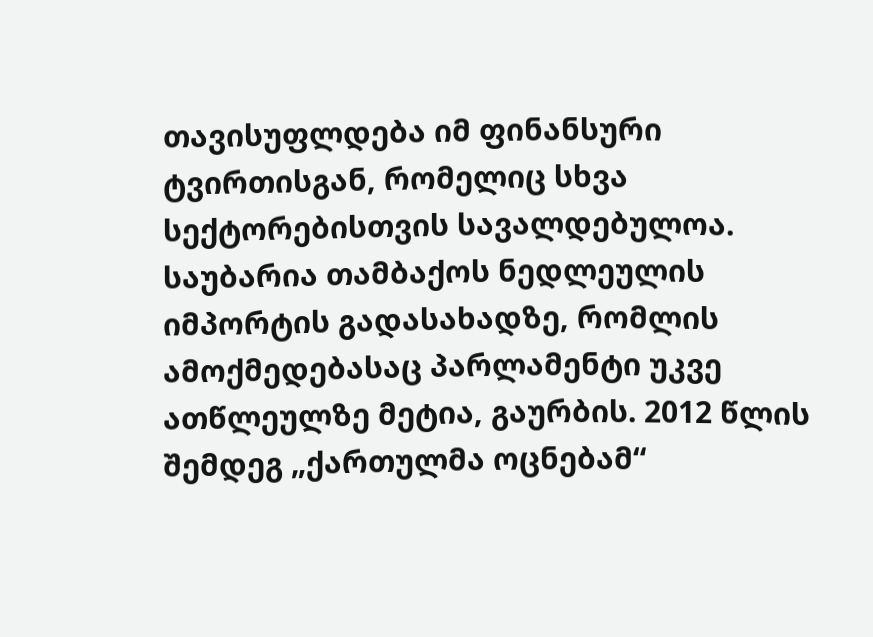თავისუფლდება იმ ფინანსური ტვირთისგან, რომელიც სხვა სექტორებისთვის სავალდებულოა. საუბარია თამბაქოს ნედლეულის იმპორტის გადასახადზე, რომლის ამოქმედებასაც პარლამენტი უკვე ათწლეულზე მეტია, გაურბის. 2012 წლის შემდეგ „ქართულმა ოცნებამ“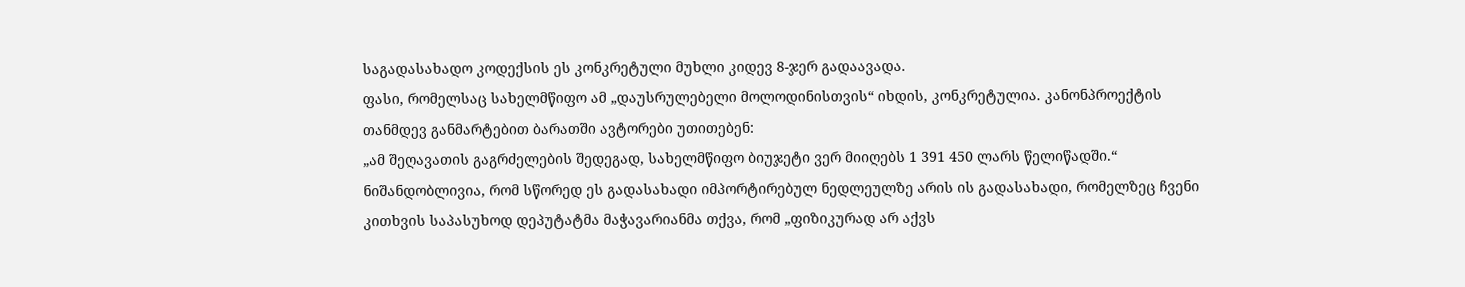საგადასახადო კოდექსის ეს კონკრეტული მუხლი კიდევ 8-ჯერ გადაავადა.
ფასი, რომელსაც სახელმწიფო ამ „დაუსრულებელი მოლოდინისთვის“ იხდის, კონკრეტულია. კანონპროექტის თანმდევ განმარტებით ბარათში ავტორები უთითებენ:
„ამ შეღავათის გაგრძელების შედეგად, სახელმწიფო ბიუჯეტი ვერ მიიღებს 1 391 450 ლარს წელიწადში.“
ნიშანდობლივია, რომ სწორედ ეს გადასახადი იმპორტირებულ ნედლეულზე არის ის გადასახადი, რომელზეც ჩვენი კითხვის საპასუხოდ დეპუტატმა მაჭავარიანმა თქვა, რომ „ფიზიკურად არ აქვს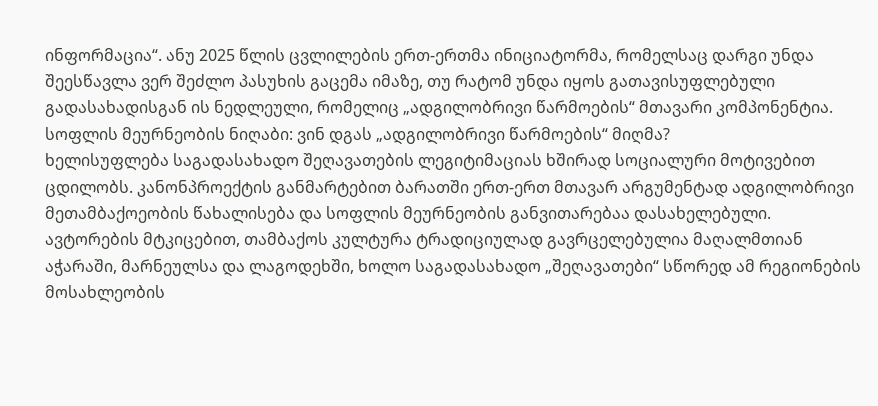ინფორმაცია“. ანუ 2025 წლის ცვლილების ერთ-ერთმა ინიციატორმა, რომელსაც დარგი უნდა შეესწავლა ვერ შეძლო პასუხის გაცემა იმაზე, თუ რატომ უნდა იყოს გათავისუფლებული გადასახადისგან ის ნედლეული, რომელიც „ადგილობრივი წარმოების“ მთავარი კომპონენტია.
სოფლის მეურნეობის ნიღაბი: ვინ დგას „ადგილობრივი წარმოების“ მიღმა?
ხელისუფლება საგადასახადო შეღავათების ლეგიტიმაციას ხშირად სოციალური მოტივებით ცდილობს. კანონპროექტის განმარტებით ბარათში ერთ-ერთ მთავარ არგუმენტად ადგილობრივი მეთამბაქოეობის წახალისება და სოფლის მეურნეობის განვითარებაა დასახელებული.
ავტორების მტკიცებით, თამბაქოს კულტურა ტრადიციულად გავრცელებულია მაღალმთიან აჭარაში, მარნეულსა და ლაგოდეხში, ხოლო საგადასახადო „შეღავათები“ სწორედ ამ რეგიონების მოსახლეობის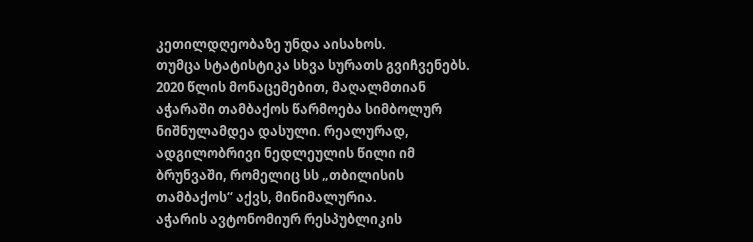კეთილდღეობაზე უნდა აისახოს.
თუმცა სტატისტიკა სხვა სურათს გვიჩვენებს. 2020 წლის მონაცემებით, მაღალმთიან აჭარაში თამბაქოს წარმოება სიმბოლურ ნიშნულამდეა დასული. რეალურად, ადგილობრივი ნედლეულის წილი იმ ბრუნვაში, რომელიც სს „თბილისის თამბაქოს“ აქვს, მინიმალურია.
აჭარის ავტონომიურ რესპუბლიკის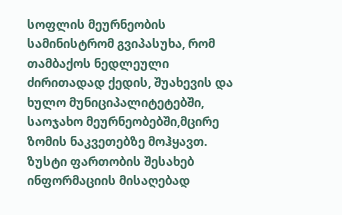სოფლის მეურნეობის სამინისტრომ გვიპასუხა, რომ თამბაქოს ნედლეული ძირითადად ქედის, შუახევის და ხულო მუნიციპალიტეტებში, საოჯახო მეურნეობებში,მცირე ზომის ნაკვეთებზე მოჰყავთ. ზუსტი ფართობის შესახებ ინფორმაციის მისაღებად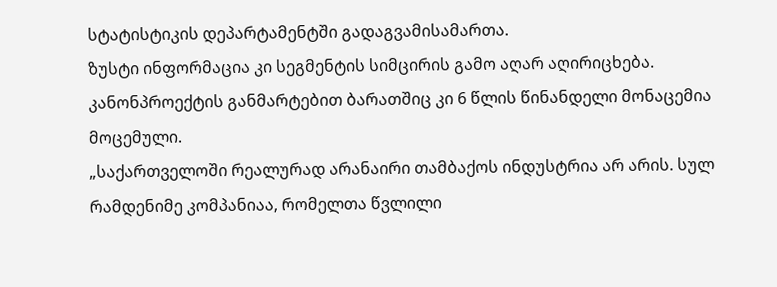სტატისტიკის დეპარტამენტში გადაგვამისამართა.
ზუსტი ინფორმაცია კი სეგმენტის სიმცირის გამო აღარ აღირიცხება. კანონპროექტის განმარტებით ბარათშიც კი 6 წლის წინანდელი მონაცემია მოცემული.
„საქართველოში რეალურად არანაირი თამბაქოს ინდუსტრია არ არის. სულ რამდენიმე კომპანიაა, რომელთა წვლილი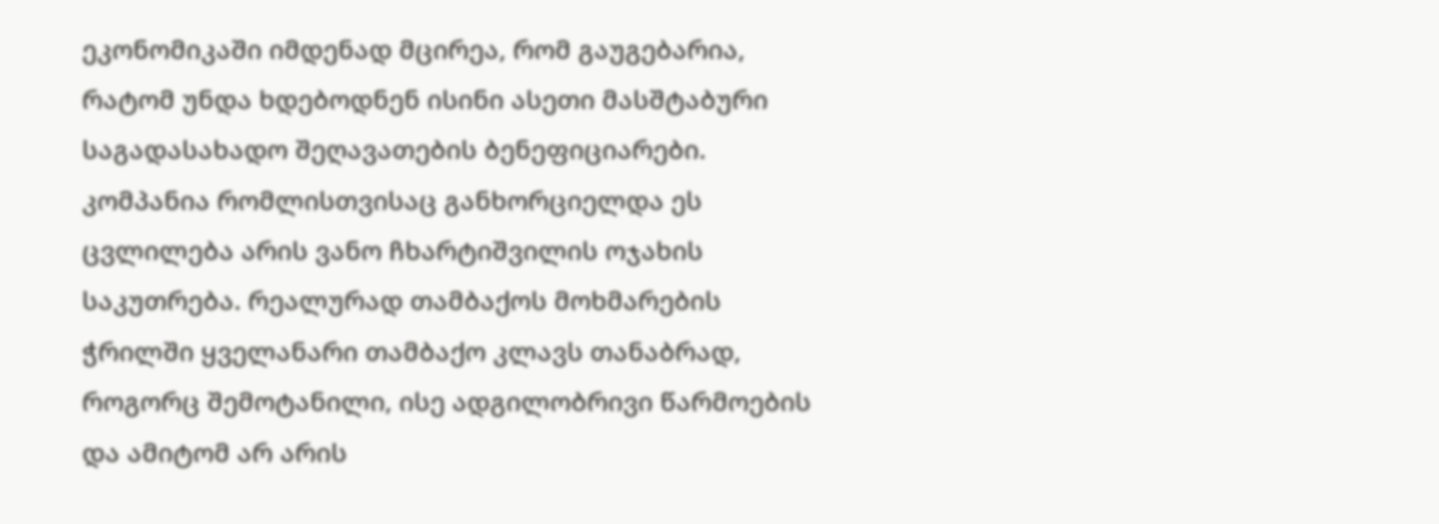ეკონომიკაში იმდენად მცირეა, რომ გაუგებარია, რატომ უნდა ხდებოდნენ ისინი ასეთი მასშტაბური საგადასახადო შეღავათების ბენეფიციარები. კომპანია რომლისთვისაც განხორციელდა ეს ცვლილება არის ვანო ჩხარტიშვილის ოჯახის საკუთრება. რეალურად თამბაქოს მოხმარების ჭრილში ყველანარი თამბაქო კლავს თანაბრად, როგორც შემოტანილი, ისე ადგილობრივი წარმოების და ამიტომ არ არის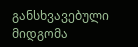განსხვავებული მიდგომა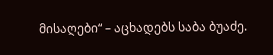მისაღები“ – აცხადებს საბა ბუაძე.